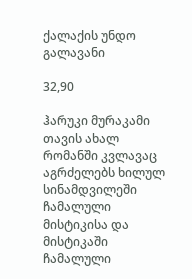ქალაქის უნდო გალავანი

32,90

ჰარუკი მურაკამი თავის ახალ რომანში კვლავაც აგრძელებს ხილულ სინამდვილეში ჩამალული მისტიკისა და მისტიკაში ჩამალული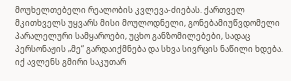მოუხელთებელი რეალობის კვლევა-ძიებას. ქართველ მკითხველს უყვარს მისი მოულოდნელი, გონებამიუწვდომელი პარალელური სამყაროები, უცხო განზომილებები, სადაც პერსონაჟის „მე“ გარდაიქმნება და სხვა სივრცის ნაწილი ხდება. იქ ავლენს გმირი საკუთარ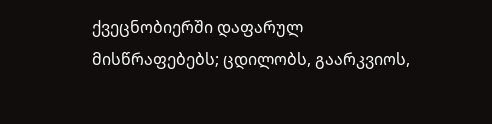ქვეცნობიერში დაფარულ მისწრაფებებს; ცდილობს, გაარკვიოს,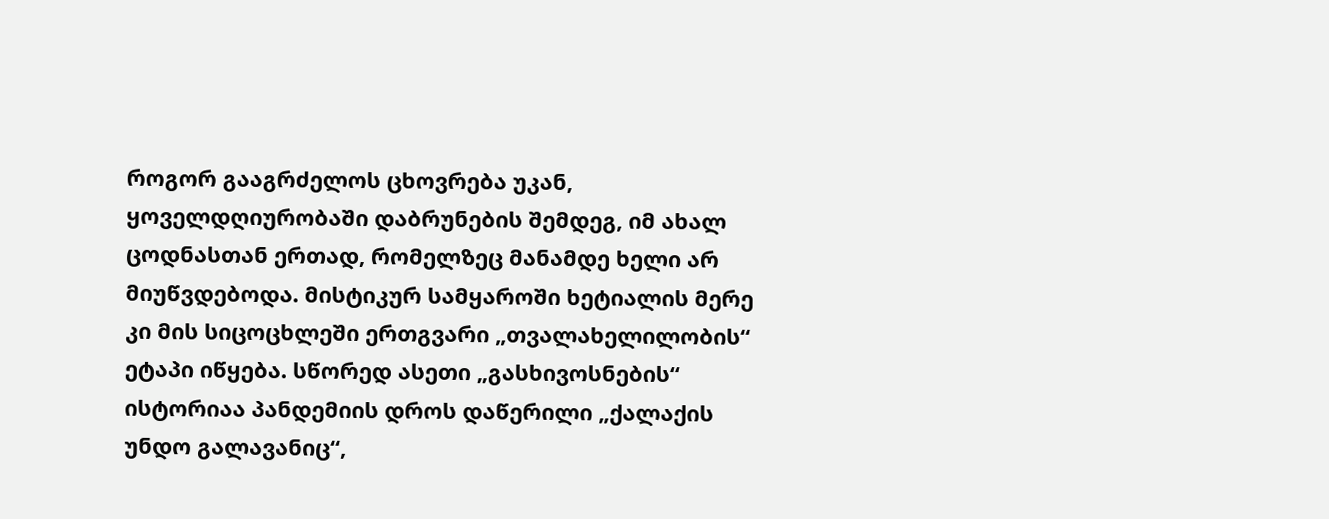როგორ გააგრძელოს ცხოვრება უკან, ყოველდღიურობაში დაბრუნების შემდეგ, იმ ახალ ცოდნასთან ერთად, რომელზეც მანამდე ხელი არ მიუწვდებოდა. მისტიკურ სამყაროში ხეტიალის მერე კი მის სიცოცხლეში ერთგვარი „თვალახელილობის“ ეტაპი იწყება. სწორედ ასეთი „გასხივოსნების“ ისტორიაა პანდემიის დროს დაწერილი „ქალაქის უნდო გალავანიც“,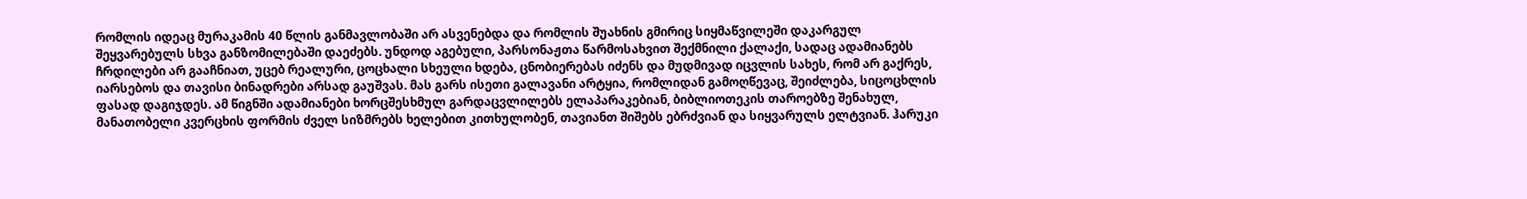რომლის იდეაც მურაკამის 40 წლის განმავლობაში არ ასვენებდა და რომლის შუახნის გმირიც სიყმაწვილეში დაკარგულ შეყვარებულს სხვა განზომილებაში დაეძებს. უნდოდ აგებული, პარსონაჟთა წარმოსახვით შექმნილი ქალაქი, სადაც ადამიანებს ჩრდილები არ გააჩნიათ, უცებ რეალური, ცოცხალი სხეული ხდება, ცნობიერებას იძენს და მუდმივად იცვლის სახეს, რომ არ გაქრეს, იარსებოს და თავისი ბინადრები არსად გაუშვას. მას გარს ისეთი გალავანი არტყია, რომლიდან გამოღწევაც, შეიძლება, სიცოცხლის ფასად დაგიჯდეს. ამ წიგნში ადამიანები ხორცშესხმულ გარდაცვლილებს ელაპარაკებიან, ბიბლიოთეკის თაროებზე შენახულ, მანათობელი კვერცხის ფორმის ძველ სიზმრებს ხელებით კითხულობენ, თავიანთ შიშებს ებრძვიან და სიყვარულს ელტვიან. ჰარუკი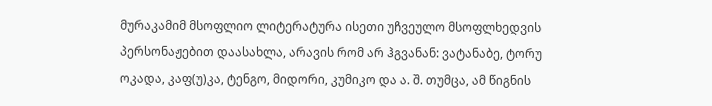მურაკამიმ მსოფლიო ლიტერატურა ისეთი უჩვეულო მსოფლხედვის პერსონაჟებით დაასახლა, არავის რომ არ ჰგვანან: ვატანაბე, ტორუ ოკადა, კაფ(უ)კა, ტენგო, მიდორი, კუმიკო და ა. შ. თუმცა, ამ წიგნის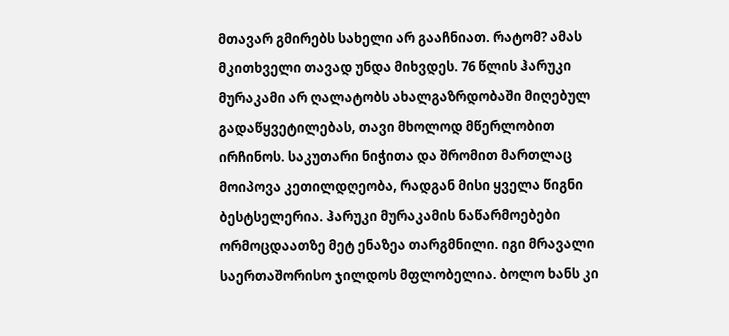მთავარ გმირებს სახელი არ გააჩნიათ. რატომ? ამას მკითხველი თავად უნდა მიხვდეს. 76 წლის ჰარუკი მურაკამი არ ღალატობს ახალგაზრდობაში მიღებულ გადაწყვეტილებას, თავი მხოლოდ მწერლობით ირჩინოს. საკუთარი ნიჭითა და შრომით მართლაც მოიპოვა კეთილდღეობა, რადგან მისი ყველა წიგნი ბესტსელერია. ჰარუკი მურაკამის ნაწარმოებები ორმოცდაათზე მეტ ენაზეა თარგმნილი. იგი მრავალი საერთაშორისო ჯილდოს მფლობელია. ბოლო ხანს კი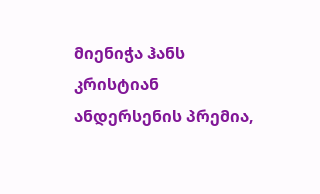მიენიჭა ჰანს კრისტიან ანდერსენის პრემია,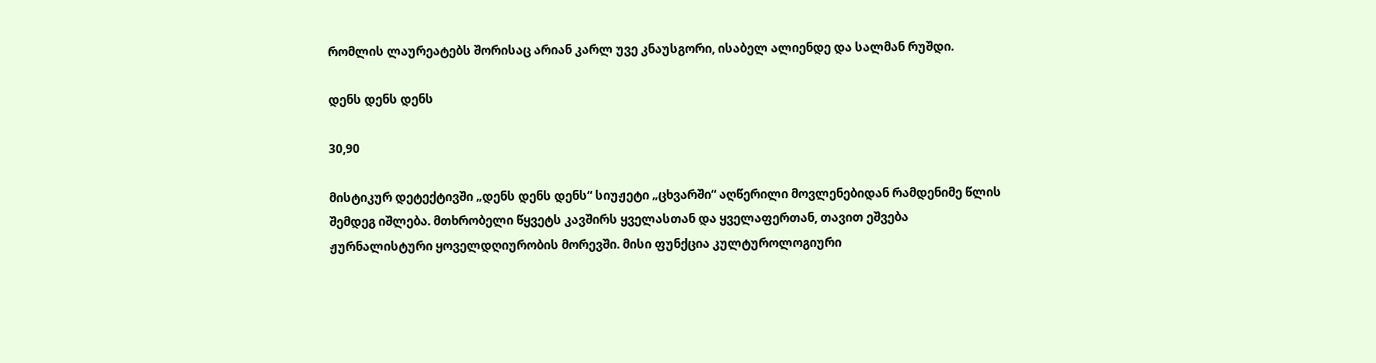რომლის ლაურეატებს შორისაც არიან კარლ უვე კნაუსგორი, ისაბელ ალიენდე და სალმან რუშდი.

დენს დენს დენს

30,90

მისტიკურ დეტექტივში „დენს დენს დენს“ სიუჟეტი „ცხვარში“ აღწერილი მოვლენებიდან რამდენიმე წლის შემდეგ იშლება. მთხრობელი წყვეტს კავშირს ყველასთან და ყველაფერთან, თავით ეშვება ჟურნალისტური ყოველდღიურობის მორევში. მისი ფუნქცია კულტუროლოგიური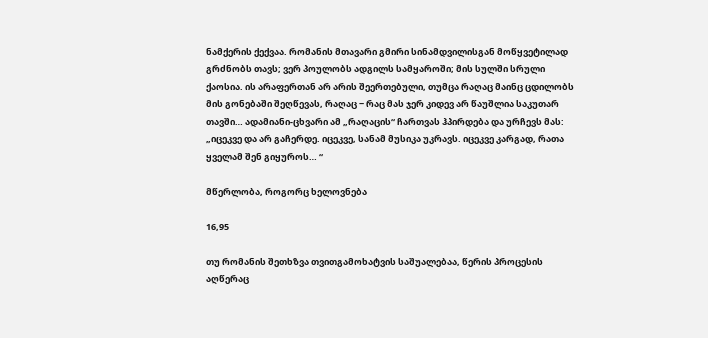ნამქერის ქექვაა. რომანის მთავარი გმირი სინამდვილისგან მოწყვეტილად გრძნობს თავს; ვერ პოულობს ადგილს სამყაროში; მის სულში სრული ქაოსია. ის არაფერთან არ არის შეერთებული, თუმცა რაღაც მაინც ცდილობს მის გონებაში შეღწევას, რაღაც ‒ რაც მას ჯერ კიდევ არ წაუშლია საკუთარ თავში… ადამიანი-ცხვარი ამ „რაღაცის“ ჩართვას ჰპირდება და ურჩევს მას: „იცეკვე და არ გაჩერდე. იცეკვე, სანამ მუსიკა უკრავს. იცეკვე კარგად, რათა ყველამ შენ გიყუროს… “

მწერლობა, როგორც ხელოვნება

16,95

თუ რომანის შეთხზვა თვითგამოხატვის საშუალებაა, წერის პროცესის აღწერაც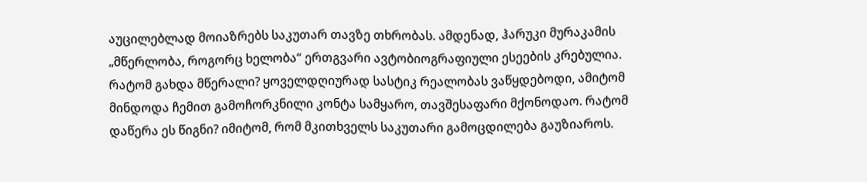აუცილებლად მოიაზრებს საკუთარ თავზე თხრობას. ამდენად, ჰარუკი მურაკამის „მწერლობა, როგორც ხელობა“ ერთგვარი ავტობიოგრაფიული ესეების კრებულია. რატომ გახდა მწერალი? ყოველდღიურად სასტიკ რეალობას ვაწყდებოდი, ამიტომ მინდოდა ჩემით გამოჩორკნილი კონტა სამყარო, თავშესაფარი მქონოდაო. რატომ დაწერა ეს წიგნი? იმიტომ, რომ მკითხველს საკუთარი გამოცდილება გაუზიაროს.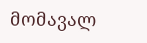მომავალ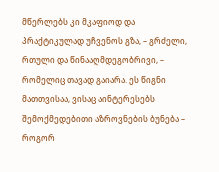მწერლებს კი მკაფიოდ და პრაქტიკულად უჩვენოს გზა, – გრძელი, რთული და წინააღმდეგობრივი, – რომელიც თავად გაიარა. ეს წიგნი მათთვისაა, ვისაც აინტერესებს შემოქმედებითი აზროვნების ბუნება – როგორ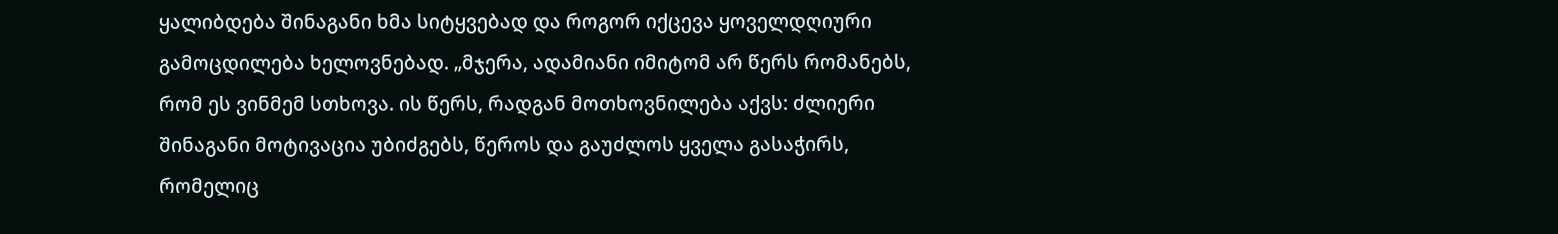ყალიბდება შინაგანი ხმა სიტყვებად და როგორ იქცევა ყოველდღიური გამოცდილება ხელოვნებად. „მჯერა, ადამიანი იმიტომ არ წერს რომანებს, რომ ეს ვინმემ სთხოვა. ის წერს, რადგან მოთხოვნილება აქვს: ძლიერი შინაგანი მოტივაცია უბიძგებს, წეროს და გაუძლოს ყველა გასაჭირს, რომელიც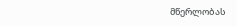მწერლობას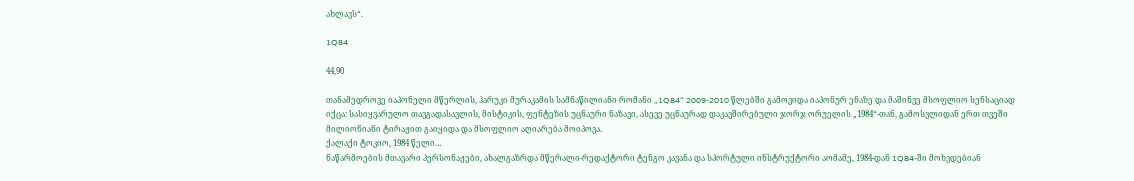ახლავს“.

1Q84

44,90

თანამედროვე იაპონელი მწერლის, ჰარუკი მურაკამის სამნაწილიანი რომანი „1Q84“ 2009-2010 წლებში გამოვიდა იაპონურ ენაზე და მაშინვე მსოფლიო სენსაციად იქცა: სასიყვარულო თავგადასავლის, მისტიკის, ფენტეზის უცნაური ნაზავი, ასევე უცნაურად დაკავშირებული ჯორჯ ორუელის „1984“-თან, გამოსვლიდან ერთ თვეში მილიონიანი ტირაჟით გაიყიდა და მსოფლიო აღიარება მოიპოვა.
ქალაქი ტოკიო, 1984 წელი…
ნაწარმოების მთავარი პერსონაჟები, ახალგაზრდა მწერალი-რედაქტორი ტენგო კავანა და სპორტული ინსტრუქტორი აომამე, 1984-დან 1Q84-ში მოხვდებიან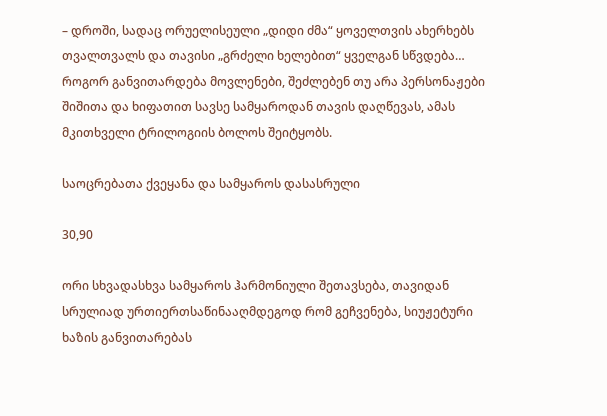– დროში, სადაც ორუელისეული „დიდი ძმა“ ყოველთვის ახერხებს თვალთვალს და თავისი „გრძელი ხელებით“ ყველგან სწვდება…
როგორ განვითარდება მოვლენები, შეძლებენ თუ არა პერსონაჟები შიშითა და ხიფათით სავსე სამყაროდან თავის დაღწევას, ამას მკითხველი ტრილოგიის ბოლოს შეიტყობს.

საოცრებათა ქვეყანა და სამყაროს დასასრული

30,90

ორი სხვადასხვა სამყაროს ჰარმონიული შეთავსება, თავიდან სრულიად ურთიერთსაწინააღმდეგოდ რომ გეჩვენება, სიუჟეტური ხაზის განვითარებას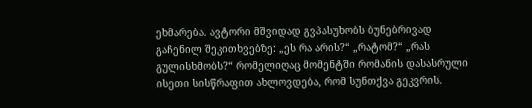ეხმარება. ავტორი მშვიდად გვპასუხობს ბუნებრივად გაჩენილ შეკითხვებზე: „ეს რა არის?“ „რატომ?“ „რას გულისხმობს?“ რომელიღაც მომენტში რომანის დასასრული ისეთი სისწრაფით ახლოვდება, რომ სუნთქვა გეკვრის.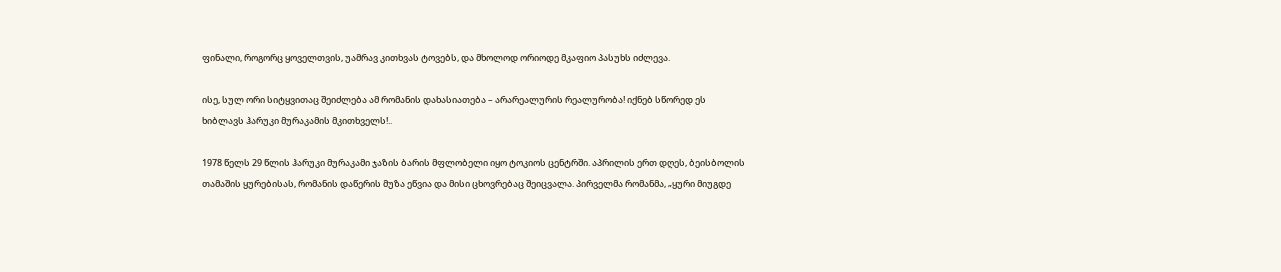ფინალი, როგორც ყოველთვის, უამრავ კითხვას ტოვებს, და მხოლოდ ორიოდე მკაფიო პასუხს იძლევა.

ისე, სულ ორი სიტყვითაც შეიძლება ამ რომანის დახასიათება – არარეალურის რეალურობა! იქნებ სწორედ ეს ხიბლავს ჰარუკი მურაკამის მკითხველს!..

1978 წელს 29 წლის ჰარუკი მურაკამი ჯაზის ბარის მფლობელი იყო ტოკიოს ცენტრში. აპრილის ერთ დღეს, ბეისბოლის თამაშის ყურებისას, რომანის დაწერის მუზა ეწვია და მისი ცხოვრებაც შეიცვალა. პირველმა რომანმა, „ყური მიუგდე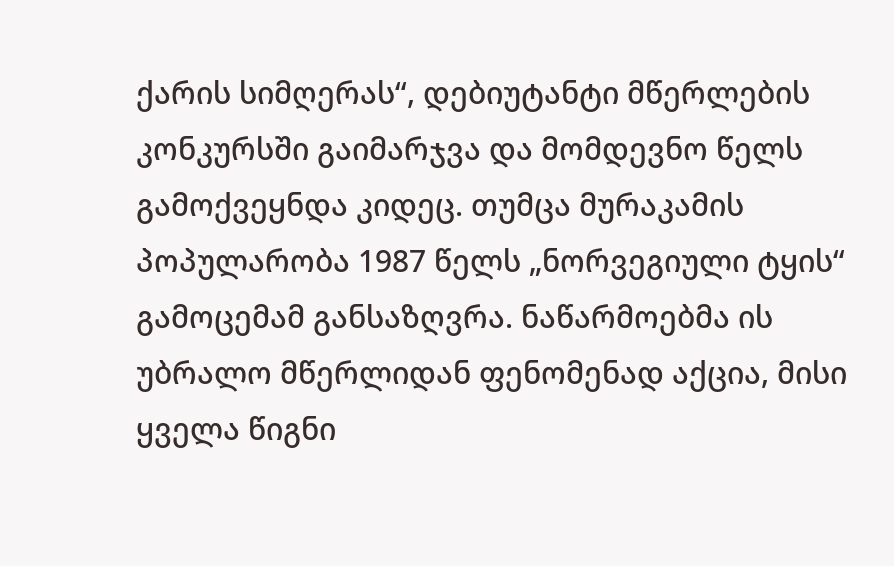ქარის სიმღერას“, დებიუტანტი მწერლების კონკურსში გაიმარჯვა და მომდევნო წელს გამოქვეყნდა კიდეც. თუმცა მურაკამის პოპულარობა 1987 წელს „ნორვეგიული ტყის“ გამოცემამ განსაზღვრა. ნაწარმოებმა ის უბრალო მწერლიდან ფენომენად აქცია, მისი ყველა წიგნი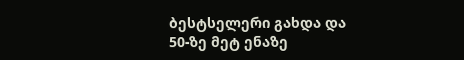ბესტსელერი გახდა და 50-ზე მეტ ენაზე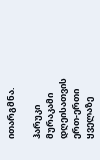ითარგმნა.

ჰარუკი მურაკამი დღეისათვის ერთ-ერთი ყველაზე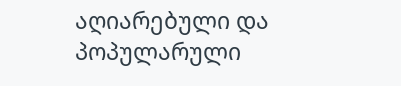აღიარებული და პოპულარული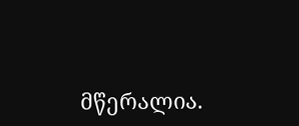მწერალია.